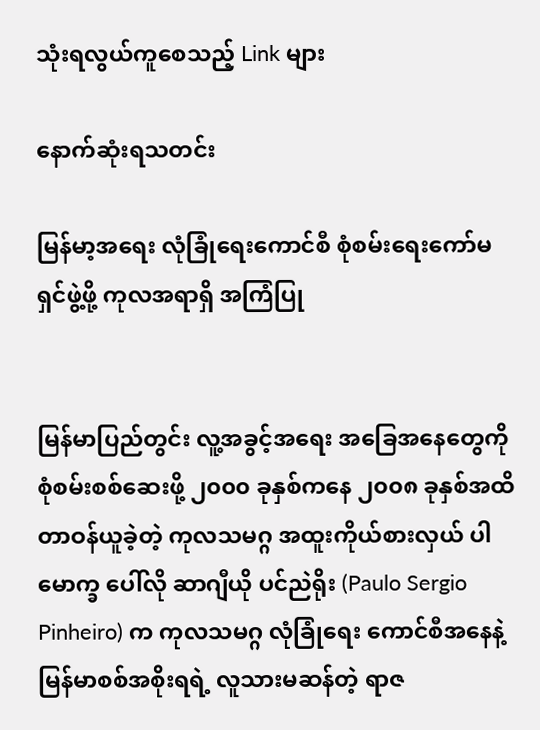သုံးရလွယ်ကူစေသည့် Link များ

နောက်ဆုံးရသတင်း

မြန်မာ့အရေး လုံခြုံရေးကောင်စီ စုံစမ်းရေးကော်မရှင်ဖွဲ့ဖို့ ကုလအရာရှိ အကြံပြု


မြန်မာပြည်တွင်း လူ့အခွင့်အရေး အခြေအနေတွေကို စုံစမ်းစစ်ဆေးဖို့ ၂၀၀၀ ခုနှစ်ကနေ ၂၀၀၈ ခုနှစ်အထိ တာဝန်ယူခဲ့တဲ့ ကုလသမဂ္ဂ အထူးကိုယ်စားလှယ် ပါမောက္ခ ပေါ်လို ဆာဂျီယို ပင်ညဲရိုး (Paulo Sergio Pinheiro) က ကုလသမဂ္ဂ လုံခြုံရေး ကောင်စီအနေနဲ့ မြန်မာစစ်အစိုးရရဲ့ လူသားမဆန်တဲ့ ရာဇ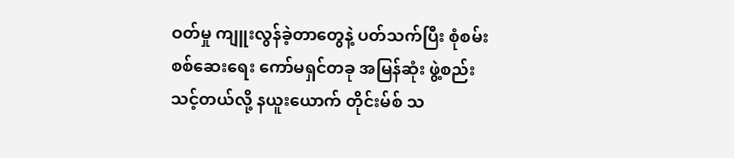ဝတ်မှု ကျူးလွန်ခဲ့တာတွေနဲ့ ပတ်သက်ပြီး စုံစမ်းစစ်ဆေးရေး ကော်မရှင်တခု အမြန်ဆုံး ဖွဲ့စည်းသင့်တယ်လို့ နယူးယောက် တိုင်းမ်စ် သ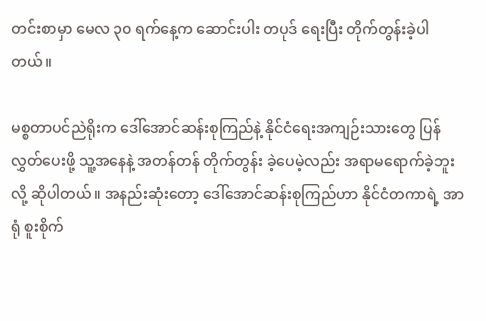တင်းစာမှာ မေလ ၃၀ ရက်နေ့က ဆောင်းပါး တပုဒ် ရေးပြီး တိုက်တွန်းခဲ့ပါတယ်။

မစ္စတာပင်ညဲရိုးက ဒေါ်အောင်ဆန်းစုကြည်နဲ့ နိုင်ငံရေးအကျဉ်းသားတွေ ပြန်လွှတ်ပေးဖို့ သူ့အနေနဲ့ အတန်တန် တိုက်တွန်း ခဲ့ပေမဲ့လည်း အရာမရောက်ခဲ့ဘူးလို့ ဆိုပါတယ်။ အနည်းဆုံးတော့ ဒေါ်အောင်ဆန်းစုကြည်ဟာ နိုင်ငံတကာရဲ့ အာရုံ စူးစိုက်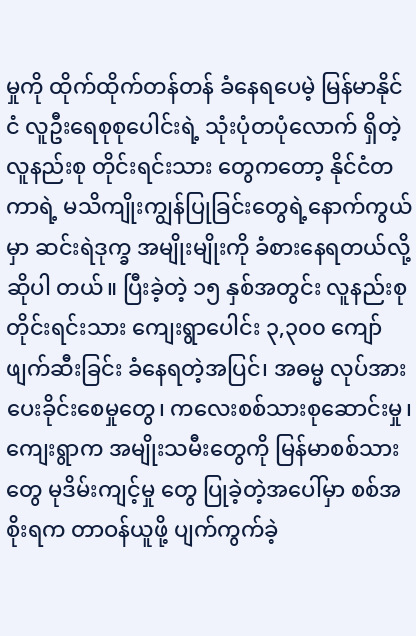မှုကို ထိုက်ထိုက်တန်တန် ခံနေရပေမဲ့ မြန်မာနိုင်ငံ လူဦးရေစုစုပေါင်းရဲ့ သုံးပုံတပုံလောက် ရှိတဲ့ လူနည်းစု တိုင်းရင်းသား တွေကတော့ နိုင်ငံတကာရဲ့ မသိကျိုးကျွန်ပြုခြင်းတွေရဲ့နောက်ကွယ်မှာ ဆင်းရဲဒုက္ခ အမျိုးမျိုးကို ခံစားနေရတယ်လို့ ဆိုပါ တယ်။ ပြီးခဲ့တဲ့ ၁၅ နှစ်အတွင်း လူနည်းစုတိုင်းရင်းသား ကျေးရွာပေါင်း ၃,၃၀၀ ကျော် ဖျက်ဆီးခြင်း ခံနေရတဲ့အပြင်၊ အဓမ္မ လုပ်အားပေးခိုင်းစေမှုတွေ၊ ကလေးစစ်သားစုဆောင်းမှု၊ ကျေးရွာက အမျိုးသမီးတွေကို မြန်မာစစ်သားတွေ မုဒိမ်းကျင့်မှု တွေ ပြုခဲ့တဲ့အပေါ်မှာ စစ်အစိုးရက တာဝန်ယူဖို့ ပျက်ကွက်ခဲ့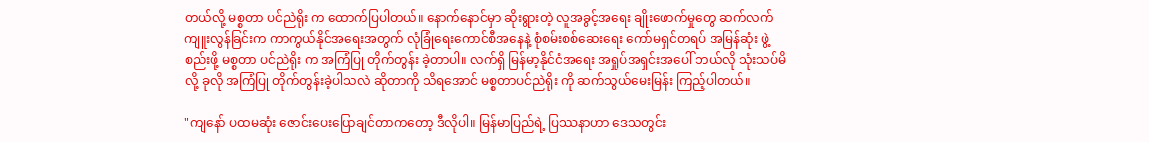တယ်လို့ မစ္စတာ ပင်ညဲရိုး က ထောက်ပြပါတယ်။ နောက်နောင်မှာ ဆိုးရွားတဲ့ လူအခွင့်အရေး ချိုးဖောက်မှုတွေ ဆက်လက် ကျူးလွန်ခြင်းက ကာကွယ်နိုင်အရေးအတွက် လုံခြုံရေးကောင်စီအနေနဲ့ စုံစမ်းစစ်ဆေးရေး ကော်မရှင်တရပ် အမြန်ဆုံး ဖွဲ့စည်းဖို့ မစ္စတာ ပင်ညဲရိုး က အကြံပြု တိုက်တွန်း ခဲ့တာပါ။ လက်ရှိ မြန်မာ့နိုင်ငံအရေး အရှုပ်အရှင်းအပေါ် ဘယ်လို သုံးသပ်မိလို့ ခုလို အကြံပြု တိုက်တွန်းခဲ့ပါသလဲ ဆိုတာကို သိရအောင် မစ္စတာပင်ညဲရိုး ကို ဆက်သွယ်မေးမြန်း ကြည့်ပါတယ်။

"ကျနော် ပထမဆုံး ဇောင်းပေးပြောချင်တာကတော့ ဒီလိုပါ။ မြန်မာပြည်ရဲ့ ပြဿနာဟာ ဒေသတွင်း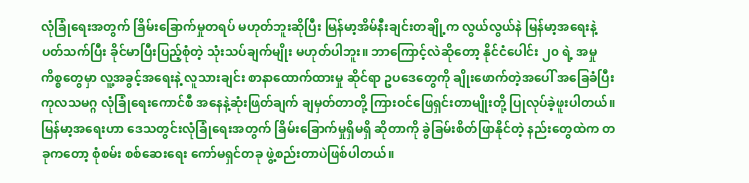လုံခြုံရေးအတွက် ခြိမ်းခြောက်မှုတရပ် မဟုတ်ဘူးဆိုပြီး မြန်မာ့အိမ်နီးချင်းတချို့က လွယ်လွယ်နဲ မြန်မာ့အရေးနဲ့ ပတ်သက်ပြီး ခိုင်မာပြီးပြည့်စုံတဲ့ သုံးသပ်ချက်မျိုး မဟုတ်ပါဘူး။ ဘာကြောင့်လဲဆိုတော့ နိုင်ငံပေါင်း ၂၀ ရဲ့ အမှုကိစ္စတွေမှာ လူ့အခွင့်အရေးနဲ့ လူသားချင်း စာနာထောက်ထားမှု ဆိုင်ရာ ဥပဒေတွေကို ချိုးဖောက်တဲ့အပေါ် အခြေခံပြီး ကုလသမဂ္ဂ လုံခြုံရေးကောင်စီ အနေနဲ့ဆုံးဖြတ်ချက် ချမှတ်တာတို့ ကြားဝင်ဖြေရှင်းတာမျိုးတို့ ပြုလုပ်ခဲ့ဖူးပါတယ်။ မြန်မာ့အရေးဟာ ဒေသတွင်းလုံခြုံရေးအတွက် ခြိမ်းခြောက်မှုရှိမရှိ ဆိုတာကို ခွဲခြမ်းစိတ်ဖြာနိုင်တဲ့ နည်းတွေထဲက တခုကတော့ စုံစမ်း စစ်ဆေးရေး ကော်မရှင်တခု ဖွဲ့စည်းတာပဲဖြစ်ပါတယ်။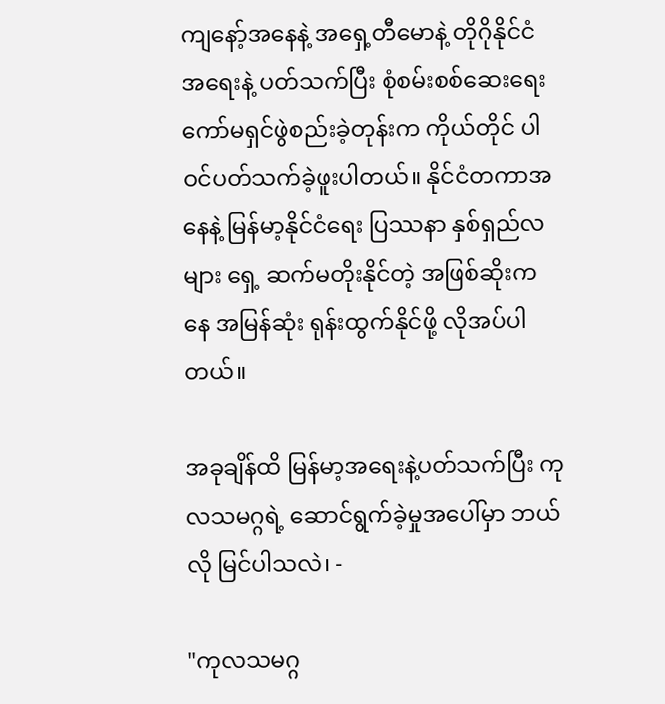ကျနော့်အနေနဲ့ အရှေ့တီမောနဲ့ တိုဂိုနိုင်ငံ အရေးနဲ့ ပတ်သက်ပြီး စုံစမ်းစစ်ဆေးရေး ကော်မရှင်ဖွဲစည်းခဲ့တုန်းက ကိုယ်တိုင် ပါဝင်ပတ်သက်ခဲ့ဖူးပါတယ်။ နိုင်ငံတကာအနေနဲ့ မြန်မာ့နိုင်ငံရေး ပြဿနာ နှစ်ရှည်လများ ရှေ့ ဆက်မတိုးနိုင်တဲ့ အဖြစ်ဆိုးကနေ အမြန်ဆုံး ရုန်းထွက်နိုင်ဖို့ လိုအပ်ပါတယ်။

အခုချိန်ထိ မြန်မာ့အရေးနဲ့ပတ်သက်ပြီး ကုလသမဂ္ဂရဲ့ ဆောင်ရွက်ခဲ့မှုအပေါ်မှာ ဘယ်လို မြင်ပါသလဲ၊ -

"ကုလသမဂ္ဂ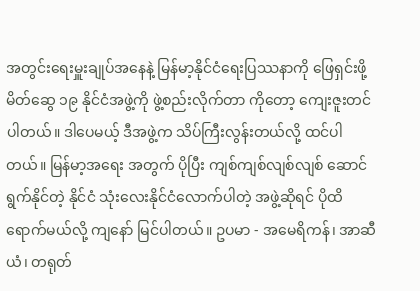အတွင်းရေးမှူးချုပ်အနေနဲ့ မြန်မာ့နိုင်ငံရေးပြဿနာကို ဖြေရှင်းဖို့ မိတ်ဆွေ ၁၉ နိုင်ငံအဖွဲ့ကို ဖွဲ့စည်းလိုက်တာ ကိုတော့ ကျေးဇူးတင်ပါတယ်။ ဒါပေမယ့် ဒီအဖွဲ့က သိပ်ကြီးလွန်းတယ်လို့ ထင်ပါတယ်။ မြန်မာ့အရေး အတွက် ပိုပြီး ကျစ်ကျစ်လျစ်လျစ် ဆောင်ရွက်နိုင်တဲ့ နိုင်ငံ သုံးလေးနိုင်ငံလောက်ပါတဲ့ အဖွဲ့ဆိုရင် ပိုထိရောက်မယ်လို့ ကျနော် မြင်ပါတယ်။ ဥပမာ - အမေရိကန်၊ အာဆီယံ၊ တရုတ်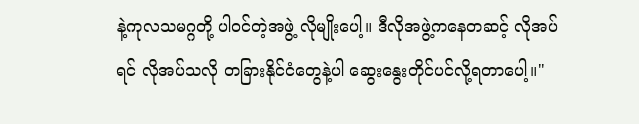နဲ့ကုလသမဂ္ဂတို့ ပါဝင်တဲ့အဖွဲ့ လိုမျိုးပေါ့။ ဒီလိုအဖွဲ့ကနေတဆင့် လိုအပ်ရင် လိုအပ်သလို တခြားနိုင်ငံတွေနဲ့ပါ ဆွေးနွေးတိုင်ပင်လို့ရတာပေါ့။"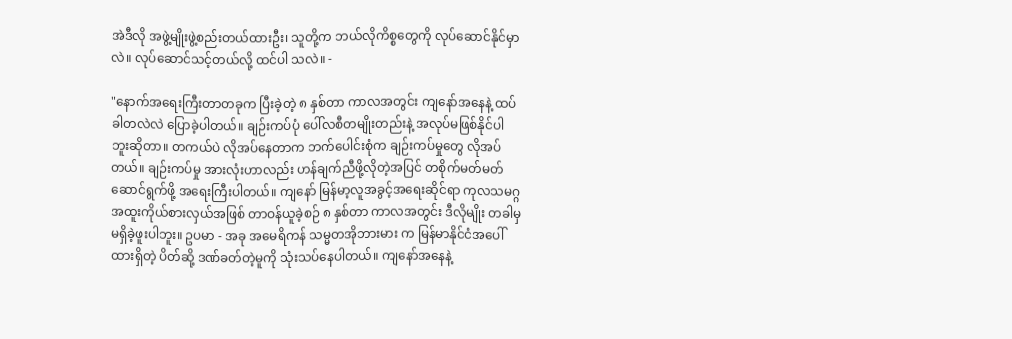အဲဒီလို အဖွဲ့မျိုးဖွဲ့စည်းတယ်ထားဦး၊ သူတို့က ဘယ်လိုကိစ္စတွေကို လုပ်ဆောင်နိုင်မှာလဲ။ လုပ်ဆောင်သင့်တယ်လို့ ထင်ပါ သလဲ။ -

"နောက်အရေးကြီးတာတခုက ပြီးခဲ့တဲ့ ၈ နှစ်တာ ကာလအတွင်း ကျနော်အနေနဲ့ ထပ်ခါတလဲလဲ ပြောခဲ့ပါတယ်။ ချဉ်းကပ်ပုံ ပေါ်လစီတမျိုးတည်းနဲ့ အလုပ်မဖြစ်နိုင်ပါဘူးဆိုတာ။ တကယ်ပဲ လိုအပ်နေတာက ဘက်ပေါင်းစုံက ချဉ်းကပ်မှုတွေ လိုအပ် တယ်။ ချဉ်းကပ်မှု အားလုံးဟာလည်း ဟန်ချက်ညီဖို့လိုတဲ့အပြင် တစိုက်မတ်မတ် ဆောင်ရွက်ဖို့ အရေးကြီးပါတယ်။ ကျနော် မြန်မာ့လူအခွင့်အရေးဆိုင်ရာ ကုလသမဂ္ဂ အထူးကိုယ်စားလှယ်အဖြစ် တာဝန်ယူခဲ့စဉ် ၈ နှစ်တာ ကာလအတွင်း ဒီလိုမျိုး တခါမှမရှိခဲ့ဖူးပါဘူး။ ဥပမာ - အခု အမေရိကန် သမ္မတအိုဘားမား က မြန်မာနိုင်ငံအပေါ် ထားရှိတဲ့ ပိတ်ဆို့ ဒဏ်ခတ်တဲ့မူကို သုံးသပ်နေပါတယ်။ ကျနော်အနေနဲ့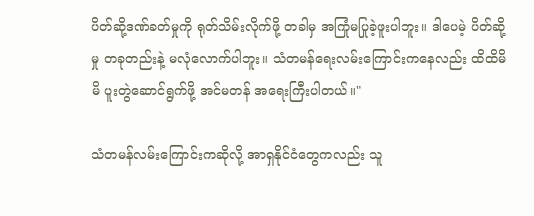ပိတ်ဆို့ဒဏ်ခတ်မှုကို ရုတ်သိမ်းလိုက်ဖို့ တခါမှ အကြုံမပြုခဲ့ဖူးပါဘူး။ ဒါပေမဲ့ ပိတ်ဆို့မှု တခုတည်းနဲ့ မလုံလောက်ပါဘူး။ သံတမန်ရေးလမ်းကြောင်းကနေလည်း ထိထိမိမိ ပူးတွဲဆောင်ရွက်ဖို့ အင်မတန် အရေးကြီးပါတယ်။"

သံတမန်လမ်းကြောင်းကဆိုလို့ အာရှနိုင်ငံတွေကလည်း သူ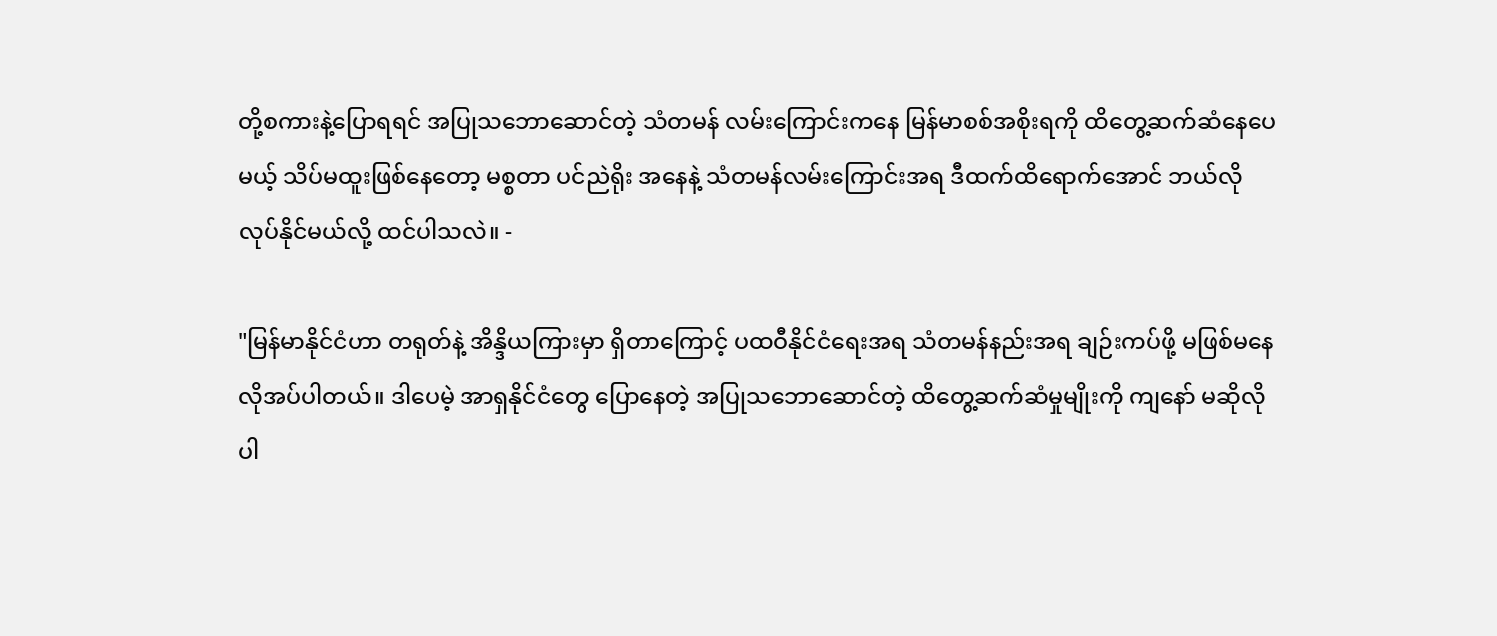တို့စကားနဲ့ပြောရရင် အပြုသဘောဆောင်တဲ့ သံတမန် လမ်းကြောင်းကနေ မြန်မာစစ်အစိုးရကို ထိတွေ့ဆက်ဆံနေပေမယ့် သိပ်မထူးဖြစ်နေတော့ မစ္စတာ ပင်ညဲရိုး အနေနဲ့ သံတမန်လမ်းကြောင်းအရ ဒီထက်ထိရောက်အောင် ဘယ်လိုလုပ်နိုင်မယ်လို့ ထင်ပါသလဲ။ -

"မြန်မာနိုင်ငံဟာ တရုတ်နဲ့ အိန္ဒိယကြားမှာ ရှိတာကြောင့် ပထဝီနိုင်ငံရေးအရ သံတမန်နည်းအရ ချဉ်းကပ်ဖို့ မဖြစ်မနေ လိုအပ်ပါတယ်။ ဒါပေမဲ့ အာရှနိုင်ငံတွေ ပြောနေတဲ့ အပြုသဘောဆောင်တဲ့ ထိတွေ့ဆက်ဆံမှုမျိုးကို ကျနော် မဆိုလိုပါ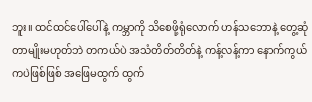ဘူး။ ထင်ထင်ပေါ်ပေါ်နဲ့ ကမ္ဘာကို သိစေဖို့ရုံလောက် ဟန်သဘောနဲ့ တွေ့ဆုံတာမျိုးမဟုတ်ဘဲ တကယ်ပဲ အသံတိတ်တိတ်နဲ့ ကန့်လန့်ကာ နောက်ကွယ်ကပဲဖြစ်ဖြစ် အဖြေမထွက် ထွက်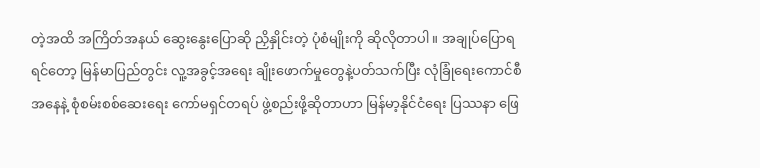တဲ့အထိ အကြိတ်အနယ် ဆွေးနွေးပြောဆို ညှိနှိုင်းတဲ့ ပုံစံမျိုးကို ဆိုလိုတာပါ။ အချုပ်ပြောရရင်တော့ မြန်မာပြည်တွင်း လူ့အခွင့်အရေး ချိုးဖောက်မှုတွေနဲ့ပတ်သက်ပြီး လုံခြုံရေးကောင်စီ အနေနဲ့ စုံစမ်းစစ်ဆေးရေး ကော်မရှင်တရပ် ဖွဲ့စည်းဖို့ဆိုတာဟာ မြန်မာ့နိုင်ငံရေး ပြဿနာ ဖြေ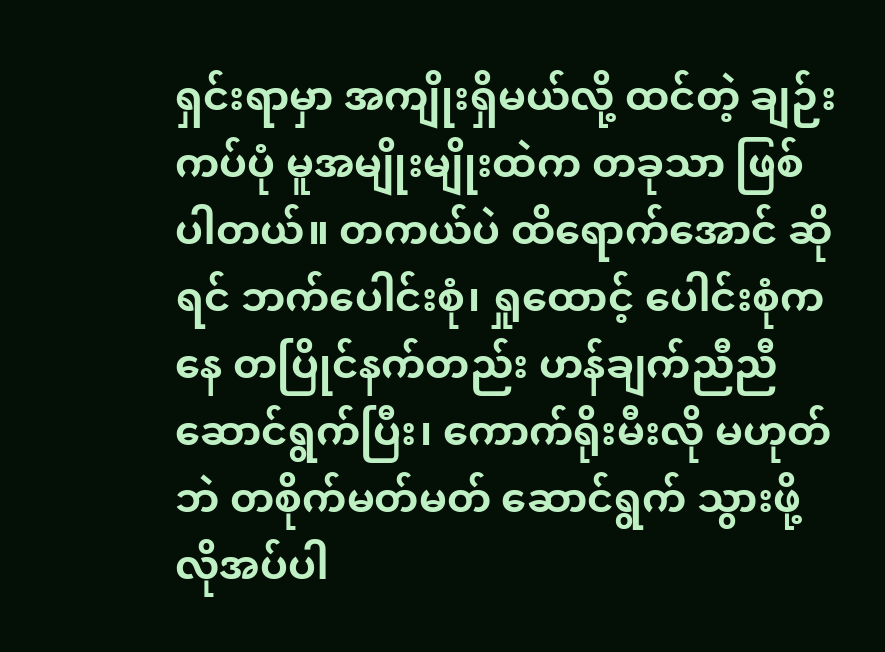ရှင်းရာမှာ အကျိုးရှိမယ်လို့ ထင်တဲ့ ချဉ်းကပ်ပုံ မူအမျိုးမျိုးထဲက တခုသာ ဖြစ်ပါတယ်။ တကယ်ပဲ ထိရောက်အောင် ဆိုရင် ဘက်ပေါင်းစုံ၊ ရှုထောင့် ပေါင်းစုံကနေ တပြိုင်နက်တည်း ဟန်ချက်ညီညီ ဆောင်ရွက်ပြီး၊ ကောက်ရိုးမီးလို မဟုတ်ဘဲ တစိုက်မတ်မတ် ဆောင်ရွက် သွားဖို့ လိုအပ်ပါ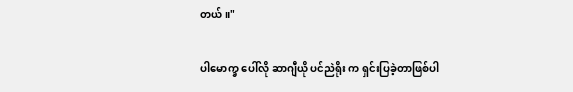တယ်။"

ပါမောက္ခ ပေါ်လို ဆာဂျီယို ပင်ညဲရိုး က ရှင်းပြခဲ့တာဖြစ်ပါ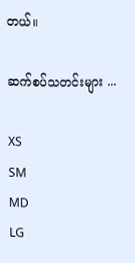တယ်။

ဆက်စပ်သတင်းများ ...

XS
SM
MD
LG